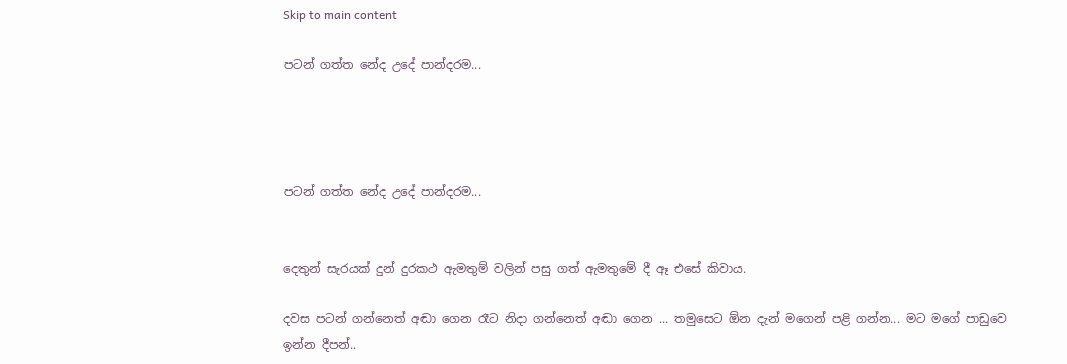Skip to main content

පටන් ගත්ත නේද උදේ පාන්දරම...




පටන් ගත්ත නේද උදේ පාන්දරම...


දෙතුන් සැරයක් දුන් දුරකථ ඇමතුම් වලින් පසු ගත් ඇමතුමේ දී ඈ එසේ කිවාය.

දවස පටන් ගන්නෙත් අඬා ගෙන රෑට නිදා ගන්නෙත් අඬා ගෙන ... තමුසෙට ඕන දැන් මගෙන් පළි ගන්න... මට මගේ පාඩුවෙ ඉන්න දීපන්..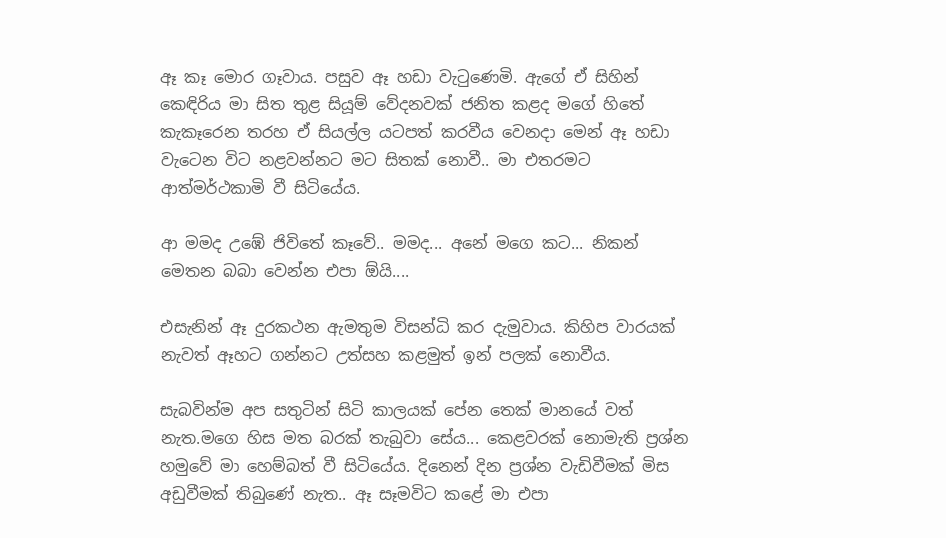ඈ කෑ මොර ගෑවාය. පසුව ඈ හඩා වැටුණෙමි. ඇගේ ඒ සිහින් කෙඳිරිය මා සිත තුළ සියූම් වේදනවක් ජනිත කළද මගේ හිතේ කැකෑරෙන තරහ ඒ සියල්ල යටපත් කරවීය වෙනදා මෙන් ඈ හඩා වැටෙන විට නළවන්නට මට සිතක් නොවී.. මා එතරමට ආත්මර්ථකාමි වී සිටියේය.

ආ මමද උඹේ ජිවිතේ කෑවේ.. මමද... අනේ මගෙ කට... නිකන් මෙතන බබා වෙන්න එපා ඕයි....

එසැනින් ඈ දුරකථන ඇමතුම විසන්ධි කර දැමුවාය. කිහිප වාරයක් නැවත් ඈහට ගන්නට උත්සහ කළමුත් ඉන් පලක් නොවීය.

සැබවින්ම අප සතුටින් සිටි කාලයක් පේන තෙක් මානයේ වත් නැත.මගෙ හිස මත බරක් තැබුවා සේය... කෙළවරක් නොමැති ප්‍රශ්න හමුවේ මා හෙම්බත් වී සිටියේය. දිනෙන් දින ප්‍රශ්න වැඩිවීමක් මිස අඩුවීමක් තිබුණේ නැත.. ඈ සෑමවිට කළේ මා එපා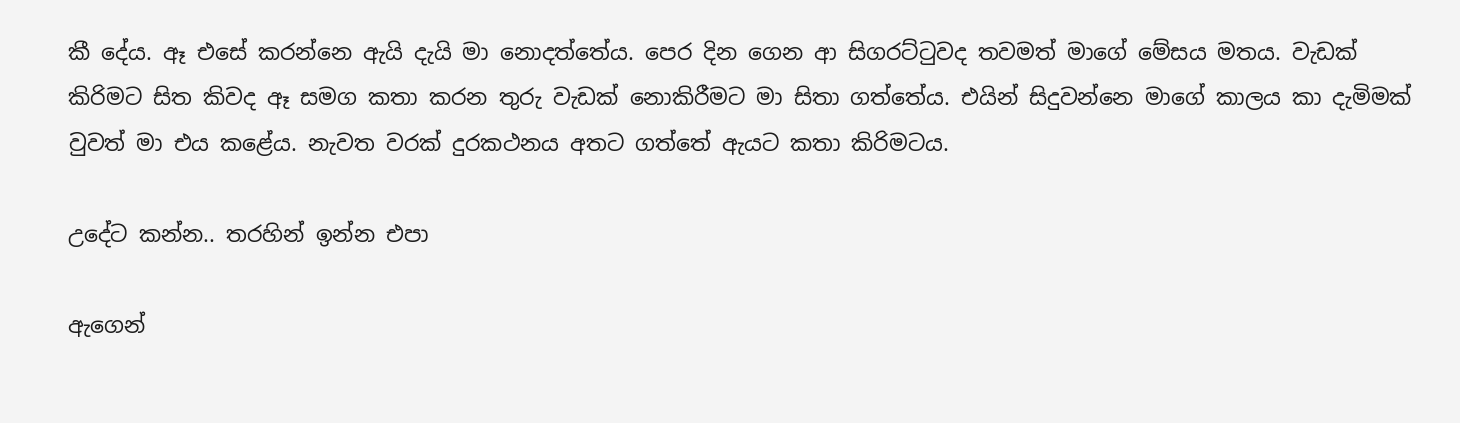කී දේය. ඈ එසේ කරන්නෙ ඇයි දැයි මා නොදත්තේය. පෙර දින ගෙන ආ සිගරට්ටුවද තවමත් මාගේ මේසය මතය. වැඩක් කිරිමට සිත කිවද ඈ සමග කතා කරන තුරු වැඩක් නොකිරීමට මා සිතා ගත්තේය. එයින් සිදුවන්නෙ මාගේ කාලය කා දැමිමක් වුවත් මා එය කළේය. නැවත වරක් දුරකථනය අතට ගත්තේ ඇයට කතා කිරිමටය.

උදේට කන්න.. තරහින් ඉන්න එපා

ඇගෙන්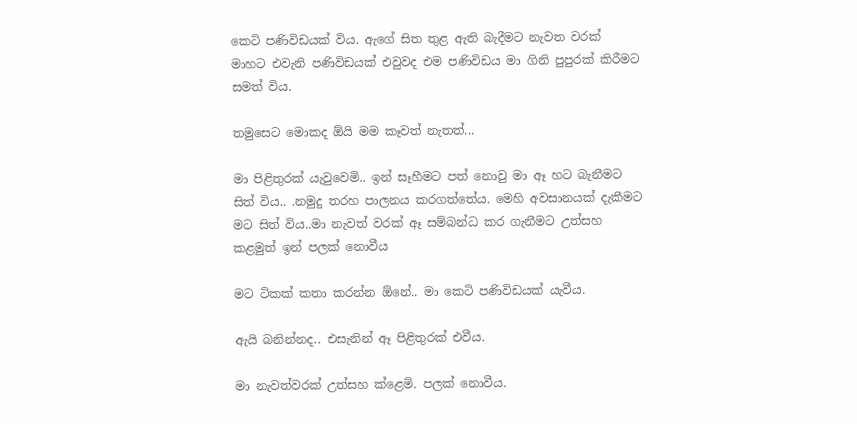කෙටි පණිවිඩයක් විය. ඇගේ සිත තුළ ඇති බැදීමට නැවත වරක් මාහට එවැනි පණිවිඩයක් එවුවද එම පණිවිඩය මා ගිනි පුපුරක් කිරීමට සමත් විය.

තමුසෙට මොකද ඕයි මම කෑවත් නැතත්...

මා පිළිතුරක් යැවුවෙමි.. ඉන් සෑහීමට පත් නොවු මා ඈ හට බැනීමට සිත් විය.. .නමුදු තරහ පාලනය කරගත්තේය. මෙහි අවසානයක් දැකීමට මට සිත් විය..මා නැවත් වරක් ඈ සම්බන්ධ කර ගැනීමට උත්සහ කළමුත් ඉන් පලක් නොවීය

මට ටිකක් කතා කරන්න ඕනේ.. මා කෙටි පණිවිඩයක් යැවීය.

ඇයි බනින්නද.. එසැනින් ඈ පිළිතුරක් එවීය.

මා නැවත්වරක් උත්සහ ක්ළෙමි. පලක් නොවීය.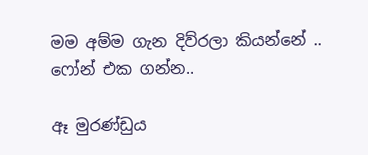මම අම්ම ගැන දිව්රලා කියන්නේ .. ෆෝන් එක ගන්න..

ඈ මුරණ්ඩුය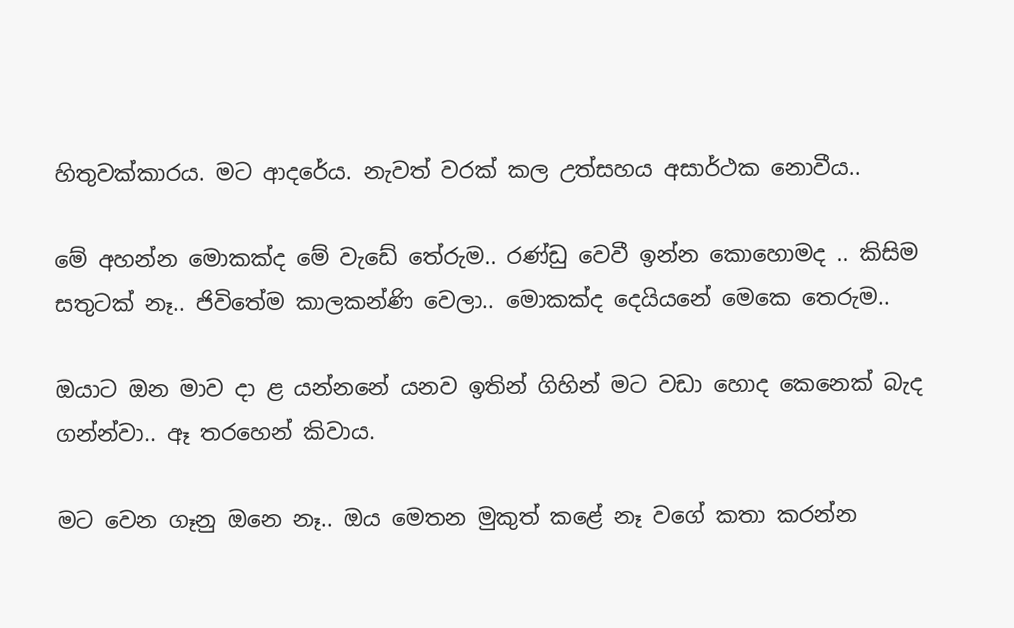හිතුවක්කාරය. මට ආදරේය. නැවත් වරක් කල උත්සහය අසාර්ථක නොවීය..

මේ අහන්න මොකක්ද මේ වැඩේ තේරුම.. රණ්ඩු වෙවී ඉන්න කොහොමද .. කිසිම සතුටක් නෑ.. ජිවිතේම කාලකන්ණි වෙලා.. මොකක්ද දෙයියනේ මෙකෙ තෙරුම..

ඔයාට ඔන මාව දා ළ යන්නනේ යනව ඉතින් ගිහින් මට වඩා හොද කෙනෙක් බැද ගන්න්වා.. ඈ තරහෙන් කිවාය.

මට වෙන ගෑනු ඔනෙ නෑ.. ඔය මෙතන මුකුත් කළේ නෑ වගේ කතා කරන්න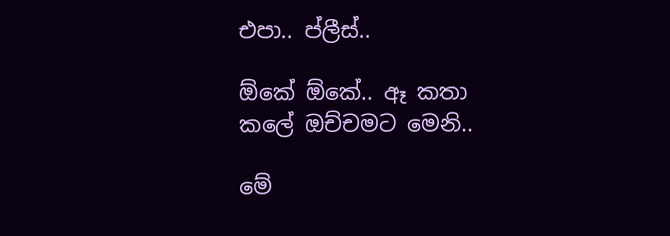එපා.. ප්ලීස්..

ඕකේ ඕකේ.. ඈ කතා කලේ ඔච්චමට මෙනි..

මේ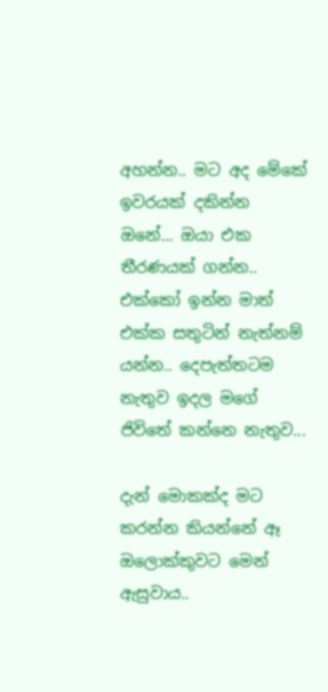අහන්න.. මට අද මේකේ ඉවරයක් දකින්න ඔනේ... ඔයා එක තීරණයක් ගන්න.. එක්කෝ ඉන්න මාත් එක්ක සතුටින් නැත්නම් යන්න.. දෙපැත්තටම නැතුව ඉදල මගේ ජිවිතේ කන්නෙ නැතුව...

දැන් මොකක්ද මට කරන්න කියන්නේ ඈ ඔලොක්කුවට මෙන් ඇසුවාය..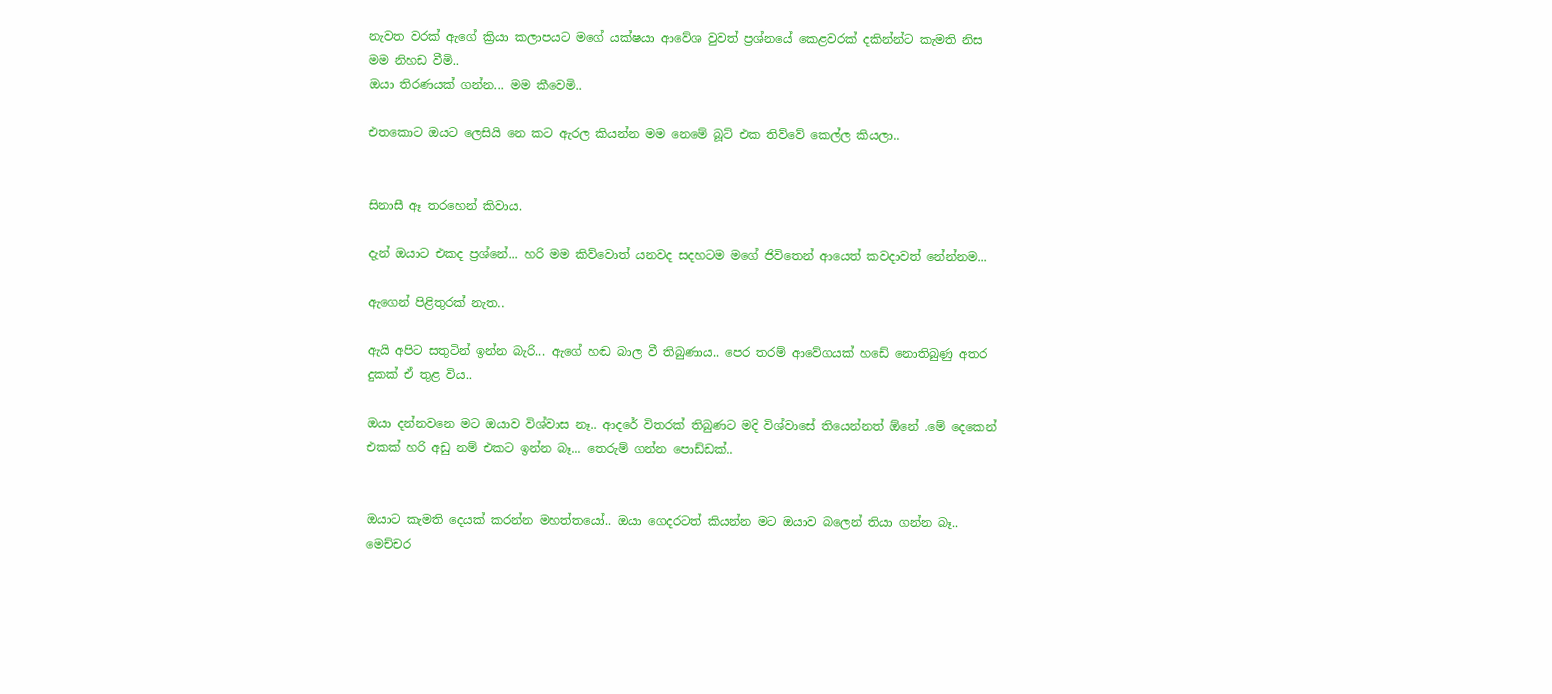නැවත වරක් ඇගේ ක්‍රියා කලාපයට මගේ යක්ෂයා ආවේශ වුවත් ප්‍රශ්නයේ කෙළවරක් දකින්න්ට කැමති නිස මම නිහඩ වීමි..
ඔයා තිරණයක් ගන්න... මම කීවෙමි..

එතකොට ඔයට ලෙසියි නෙ කට ඇරල කියන්න මම නෙමේ බූට් එක තිව්වේ කෙල්ල කියලා..


සිනාසී ඈ තරහෙන් කිවාය.

දැන් ඔයාට එකද ප්‍රශ්නේ... හරි මම කිව්වොත් යනවද සදහටම මගේ ජිවිතෙන් ආයෙත් කවදාවත් නේන්නම...

ඇගෙන් පිළිතුරක් නැත..

ඇයි අපිට සතුටින් ඉන්න බැරි... ඇගේ හඬ බාල වී තිබුණාය.. පෙර තරම් ආවේගයක් හඩේ නොතිබුණු අතර දුකක් ඒ තුළ විය..

ඔයා දන්නවනෙ මට ඔයාව විශ්වාස නෑ.. ආදරේ විතරක් තිබුණට මදි විශ්වාසේ තියෙන්නත් ඕනේ .මේ දෙකෙන් එකක් හරි අඩු නම් එකට ඉන්න බෑ... තෙරුම් ගන්න පොඩ්ඩක්..


ඔයාට කැමති දෙයක් කරන්න මහත්තයෝ.. ඔයා ගෙදරටත් කියන්න මට ඔයාව බලෙන් තියා ගන්න බෑ.. මෙච්චර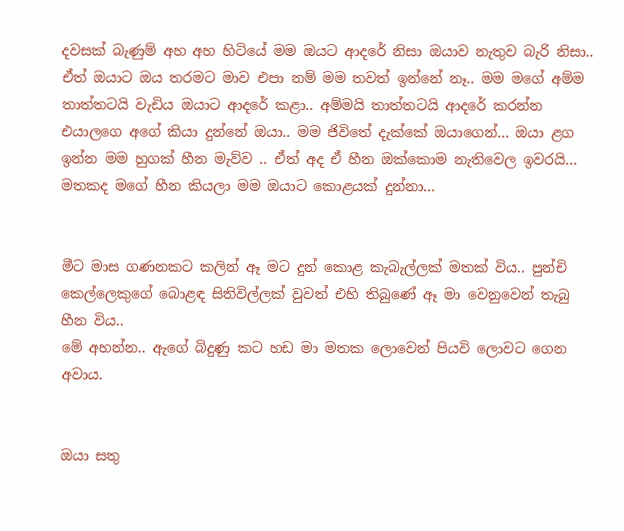දවසක් බැණුම් අහ අහ හිටියේ මම ඔයට ආදරේ නිසා ඔයාව නැතුව බැරි නිසා.. ඒත් ඔයාට ඔය තරමට මාව එපා නම් මම තවත් ඉන්නේ නෑ.. මම මගේ අම්ම තාත්තටයි වැඩිය ඔයාට ආදරේ කළා.. අම්මයි තාත්තටයි ආදරේ කරන්න එයාලගෙ අගේ කියා දුන්නේ ඔයා.. මම ජිවිතේ දැක්කේ ඔයාගෙන්... ඔයා ළග ඉන්න මම හුගක් හීන මැව්ව .. ඒත් අද ඒ හීන ඔක්කොම නැතිවෙල ඉවරයි... මතකද මගේ හීන කියලා මම ඔයාට කොළයක් දුන්නා...


මීට මාස ගණනකට කලින් ඈ මට දුන් කොළ කැබැල්ලක් මතක් විය.. පුන්චි කෙල්ලෙකුගේ බොළඳ සිතිවිල්ලක් වුවත් එහි තිබුණේ ඈ මා වෙනුවෙන් තැබු හීන විය..
මේ අහන්න.. ඇගේ බිදුණු කට හඩ මා මතක ලොවෙන් පියවි ලොවට ගෙන අවාය.


ඔයා සතු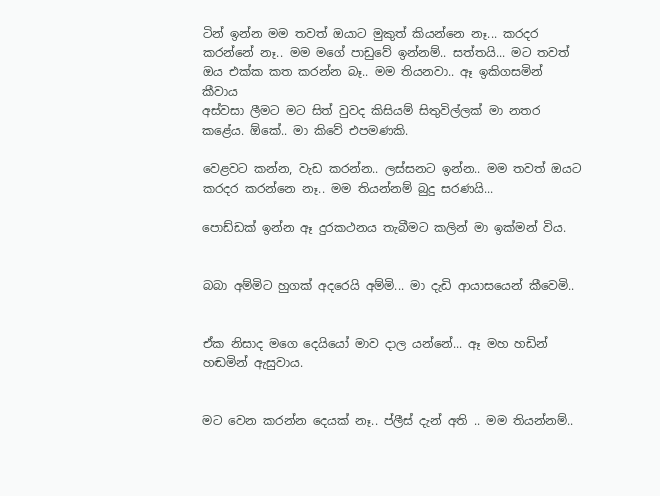ටින් ඉන්න මම තවත් ඔයාට මුකුත් කියන්නෙ නෑ... කරදර කරන්නේ නෑ.. මම මගේ පාඩුවේ ඉන්නම්.. සත්තයි... මට තවත් ඔය එක්ක කත කරන්න බෑ.. මම තියනවා.. ඈ ඉකිගසමින් කීවාය
අස්වසා ලීමට මට සිත් වුවද කිසියම් සිතුවිල්ලක් මා නතර කළේය. ඕකේ.. මා කිවේ එපමණකි.

වෙළවට කන්න, වැඩ කරන්න.. ලස්සනට ඉන්න.. මම තවත් ඔයට කරදර කරන්නෙ නෑ.. මම තියන්නම් බුදු සරණයි...

පොඩ්ඩක් ඉන්න ඈ දුරකථනය තැබීමට කලින් මා ඉක්මන් විය.


බබා අම්මිට හුගක් අදරෙයි අම්මි... මා දැඩි ආයාසයෙන් කීවෙමි..


ඒක නිසාද මගෙ දෙයියෝ මාව දාල යන්නේ... ඈ මහ හඩින් හඬමින් ඇසුවාය.


මට වෙන කරන්න දෙයක් නෑ.. ප්ලීස් දැන් අති .. මම තියන්නම්..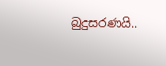බුදුසරණයි..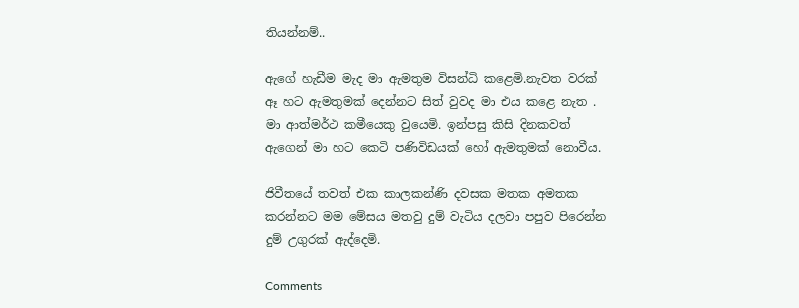තියන්නම්..

ඇගේ හැඩීම මැද මා ඇමතුම විසන්ධි කළෙමි.නැවත වරක් ඈ හට ඇමතුමක් දෙන්නට සිත් වුවද මා එය කළෙ නැත . මා ආත්මර්ථ කමීයෙකු වුයෙමි. ඉන්පසු කිසි දිනකවත් ඇගෙන් මා හට කෙටි පණිවිඩයක් හෝ ඇමතුමක් නොවීය.

ජිවීතයේ තවත් එක කාලකන්ණි දවසක මතක අමතක කරන්නට මම මේසය මතවු දුම් වැටිය දලවා පපුව පිරෙන්න දුම් උගුරක් ඇද්දෙමි.

Comments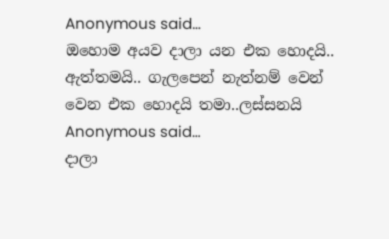Anonymous said…
ඔහොම අයව දාලා යන එක හොදයි.. ඇත්තමයි.. ගැලපෙන් නැත්නම් වෙන් වෙන එක හොදයි තමා..ලස්සනයි
Anonymous said…
දාලා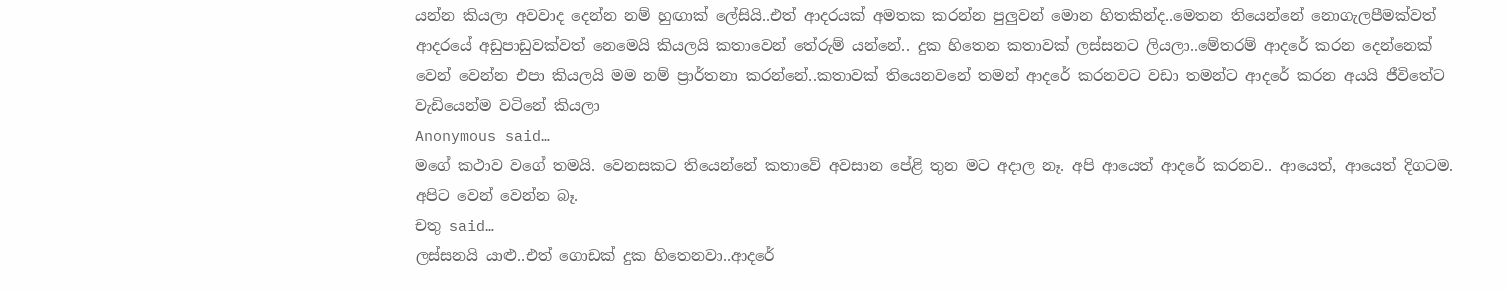යන්න කියලා අවවාද දෙන්න නම් හුඟාක් ලේසියි..එත් ආදරයක් අමතක කරන්න පුලුවන් මොන හිතකින්ද..මෙතන තියෙන්නේ නොගැලපීමක්වත් ආදරයේ අඩුපාඩුවක්වත් නෙමෙයි කියලයි කතාවෙන් තේරුම් යන්නේ.. දුක හිතෙන කතාවක් ලස්සනට ලියලා..මේතරම් ආදරේ කරන දෙන්නෙක් වෙන් වෙන්න එපා කියලයි මම නම් ප්‍රාර්තනා කරන්නේ..කතාවක් තියෙනවනේ තමන් ආදරේ කරනවට වඩා තමන්ට ආදරේ කරන අයයි ජීවිතේට වැඩියෙන්ම වටිනේ කියලා
Anonymous said…
මගේ කථාව වගේ තමයි. වෙනසකට තියෙන්නේ කතාවේ අවසාන පේළි තුන මට අදාල නෑ. අපි ආයෙත් ආදරේ කරනව.. ආයෙත්, ආයෙත් දිගටම. අපිට වෙන් වෙන්න බෑ.
චතු said…
ලස්සනයි යාළු..එත් ගොඩක් දුක හිතෙනවා..ආදරේ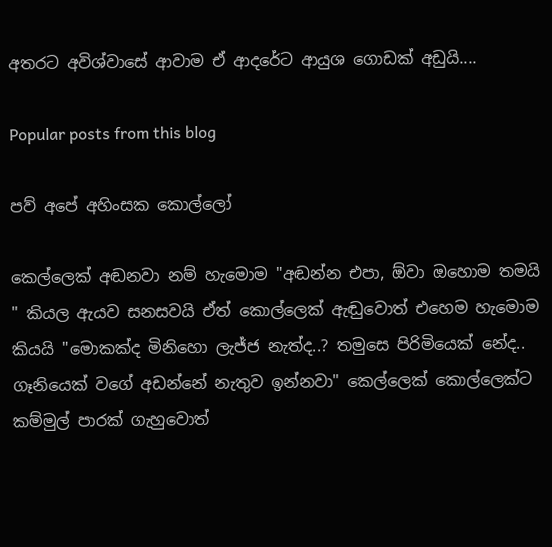අතරට අවිශ්වාසේ ආවාම ඒ ආදරේට ආයුශ ගොඩක් අඩුයි....

Popular posts from this blog

පව් අපේ අහිංසක කොල්ලෝ

කෙල්ලෙක් අඬනවා නම් හැමොම "අඬන්න එපා, ඕවා ඔහොම තමයි " කියල ඇයව සනසවයි ඒත් කොල්ලෙක් ඇඬුවොත් එහෙම හැමොම කියයි "මොකක්ද මිනිහො ලැජ්ජ නැත්ද..? තමුසෙ පිරිමියෙක් නේද.. ගෑනියෙක් වගේ අඩන්නේ නැතුව ඉන්නවා" කෙල්ලෙක් කොල්ලෙක්ට කම්මුල් පාරක් ගැහුවොත්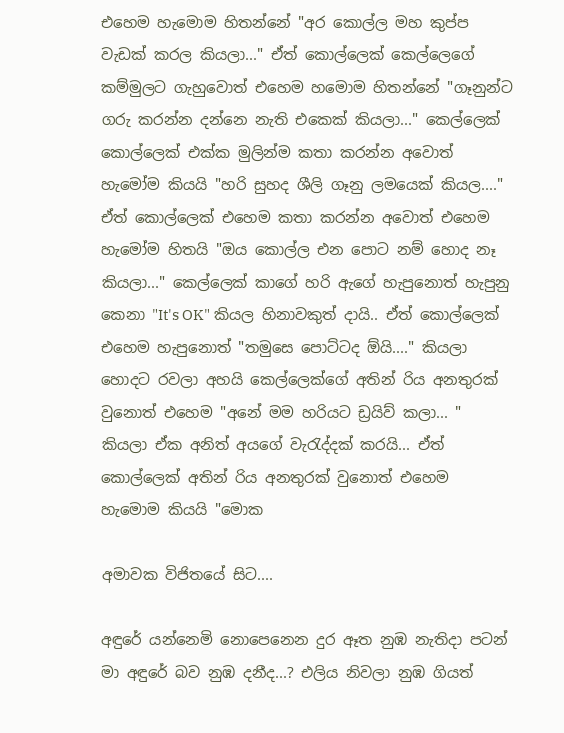එහෙම හැමොම හිතන්නේ "අර කොල්ල මහ කුප්ප වැඩක් කරල කියලා..." ඒත් කොල්ලෙක් කෙල්ලෙගේ කම්මුලට ගැහුවොත් එහෙම හමොම හිතන්නේ "ගෑනුන්ට ගරු කරන්න දන්නෙ නැති එකෙක් කියලා..." කෙල්ලෙක් කොල්ලෙක් එක්ක මුලින්ම කතා කරන්න අවොත් හැමෝම කියයි "හරි සුහද ශීලි ගෑනු ලමයෙක් කියල...." ඒත් කොල්ලෙක් එහෙම කතා කරන්න අවොත් එහෙම හැමෝම හිතයි "ඔය කොල්ල එන පොට නම් හොද නෑ කියලා..." කෙල්ලෙක් කාගේ හරි ඇගේ හැපුනොත් හැපුනු කෙනා "It's OK" කියල හිනාවකුත් දායි.. ඒත් කොල්ලෙක් එහෙම හැපුනොත් "තමුසෙ පොට්ටද ඕයි...." කියලා හොදට රවලා අහයි කෙල්ලෙක්ගේ අතින් රිය අනතුරක් වුනොත් එහෙම "අනේ මම හරියට ඩ්‍රයිව් කලා... " කියලා ඒක අනිත් අයගේ වැරැද්දක් කරයි... ඒත් කොල්ලෙක් අතින් රිය අනතුරක් වුනොත් එහෙම හැමොම කියයි "මොක

අමාවක විජිතයේ සිට....

අඳුරේ යන්නෙමි නොපෙනෙන දුර ඈත නුඹ නැතිදා පටන් මා අඳුරේ බව නුඹ දනීද...? එලිය නිවලා නුඹ ගියත්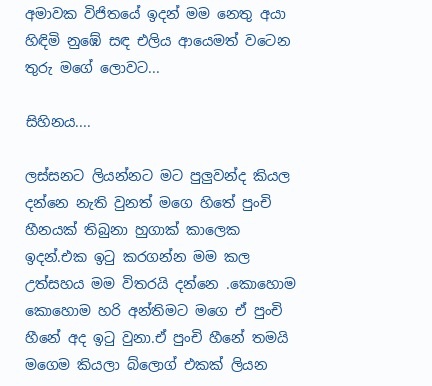අමාවක විජිතයේ ඉදන් මම නෙතු අයා හිඳිමි නුඹේ සඳ එලිය ආයෙමත් වටෙන තුරු මගේ ලොවට...

සිහිනය....

ලස්සනට ලියන්නට මට පුලුවන්ද කියල දන්නෙ නැති වුනත් මගෙ හිතේ පුංචි හීනයක් තිබුනා හුගාක් කාලෙක ඉදන්.එක ඉටු කරගන්න මම කල උත්සහය මම විතරයි දන්නෙ .කොහොම කොහොම හරි අන්තිමට මගෙ ඒ පුංචි හීනේ අද ඉටු වුනා.ඒ පුංචි හීනේ තමයි මගෙම කියලා බ්ලොග් එකක් ලියන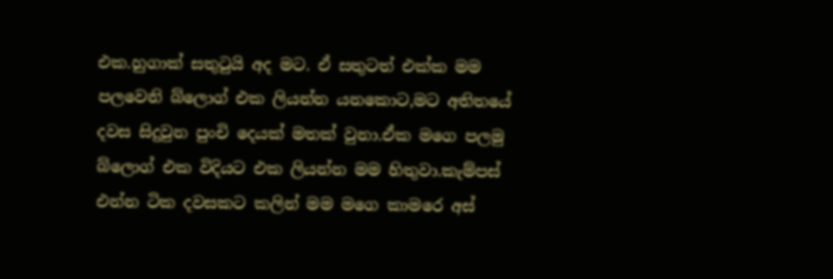එක.හුගාක් සතුටුයි අද මට. ඒ සතුටත් එක්ක මම පලවෙනි බ්ලොග් එක ලියන්න යනකොට,මට අතිතයේ දවස සිදුවුන පුංචි දෙයක් මතක් වුනා.ඒක මගෙ පලමු බ්ලොග් එක විදියට එක ලියන්න මම හිතුවා.කැම්පස් එන්න ටික දවසකට කලින් මම මගෙ කාමරෙ අස්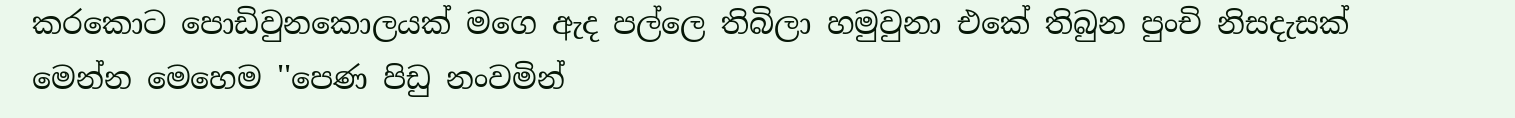කරකොට පොඩිවුනකොලයක් මගෙ ඇද පල්ලෙ තිබිලා හමුවුනා එකේ තිබුන පුංචි නිසදැසක් මෙන්න මෙහෙම ''පෙණ පිඩු නංවමින්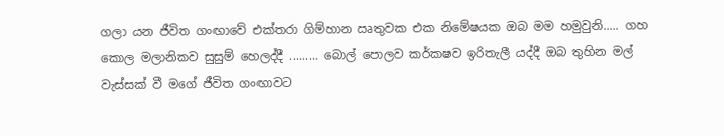ගලා යන ජීවිත ගංඟාවේ එක්තරා ගිම්හාන ඍතුවක එක නිමේෂයක ඔබ මම හමුවුනි..... ගහ කොල මලානිකව සුසුම් හෙලද්දී ......... බොල් පොලව කර්කෂව ඉරිතැලී යද්දී ඔබ තුහින මල් වැස්සක් වී මගේ ජීවිත ගංඟාවට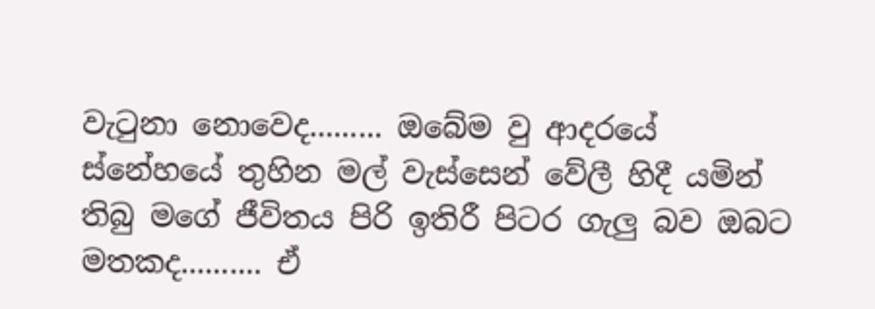වැටුනා නොවෙද......... ඔබේම වු ආදරයේ ස්නේහයේ තුහින මල් වැස්සෙන් වේලී හිදී යමින් තිබු මගේ ජීවිතය පිරි ඉතිරී පිටර ගැලු බව ඔබට මතකද.......... ඒ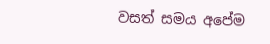වසත් සමය අපේම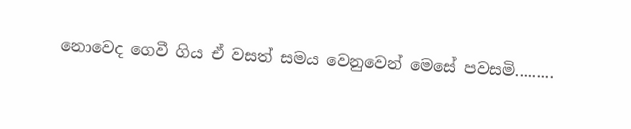නොවෙද ගෙවී ගිය ඒ වසත් සමය වෙනුවෙන් මෙසේ පවසමි.........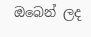ඔබෙන් ලද